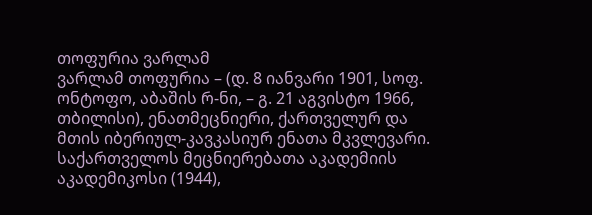თოფურია ვარლამ
ვარლამ თოფურია – (დ. 8 იანვარი 1901, სოფ. ონტოფო, აბაშის რ-ნი, – გ. 21 აგვისტო 1966, თბილისი), ენათმეცნიერი, ქართველურ და მთის იბერიულ-კავკასიურ ენათა მკვლევარი. საქართველოს მეცნიერებათა აკადემიის აკადემიკოსი (1944),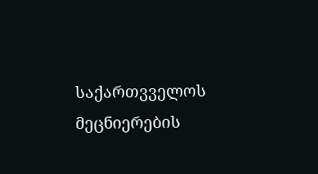საქართვველოს მეცნიერების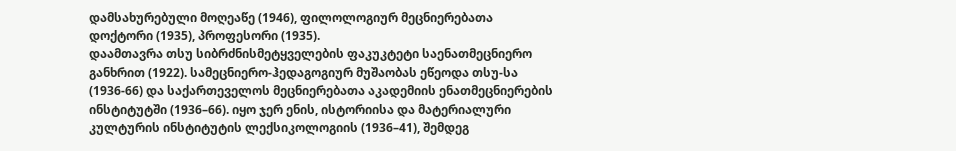დამსახურებული მოღეაწე (1946), ფილოლოგიურ მეცნიერებათა დოქტორი (1935), პროფესორი (1935).
დაამთავრა თსუ სიბრძნისმეტყველების ფაკუკტეტი საენათმეცნიერო განხრით (1922). სამეცნიერო-ჰედაგოგიურ მუშაობას ეწეოდა თსუ-სა (1936-66) და საქართეველოს მეცნიერებათა აკადემიის ენათმეცნიერების ინსტიტუტში (1936–66). იყო ჯერ ენის, ისტორიისა და მატერიალური კულტურის ინსტიტუტის ლექსიკოლოგიის (1936–41), შემდეგ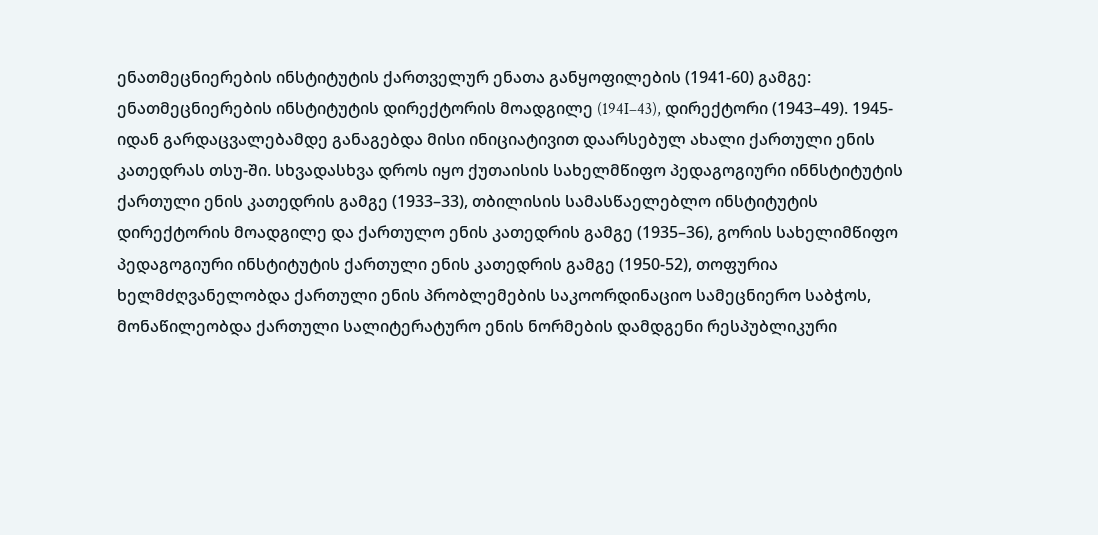ენათმეცნიერების ინსტიტუტის ქართველურ ენათა განყოფილების (1941-60) გამგე: ენათმეცნიერების ინსტიტუტის დირექტორის მოადგილე (194I–43), დირექტორი (1943–49). 1945-იდან გარდაცვალებამდე განაგებდა მისი ინიციატივით დაარსებულ ახალი ქართული ენის კათედრას თსუ-ში. სხვადასხვა დროს იყო ქუთაისის სახელმწიფო პედაგოგიური ინნსტიტუტის ქართული ენის კათედრის გამგე (1933–33), თბილისის სამასწაელებლო ინსტიტუტის დირექტორის მოადგილე და ქართულო ენის კათედრის გამგე (1935–36), გორის სახელიმწიფო პედაგოგიური ინსტიტუტის ქართული ენის კათედრის გამგე (1950-52), თოფურია ხელმძღვანელობდა ქართული ენის პრობლემების საკოორდინაციო სამეცნიერო საბჭოს, მონაწილეობდა ქართული სალიტერატურო ენის ნორმების დამდგენი რესპუბლიკური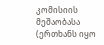კომისიის მეშაობასა (ერთხანს იყო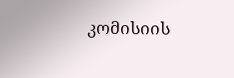კომისიის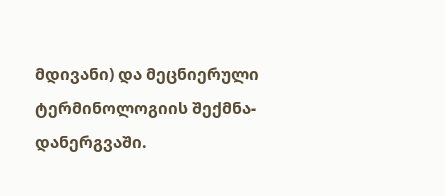მდივანი) და მეცნიერული ტერმინოლოგიის შექმნა-დანერგვაში.